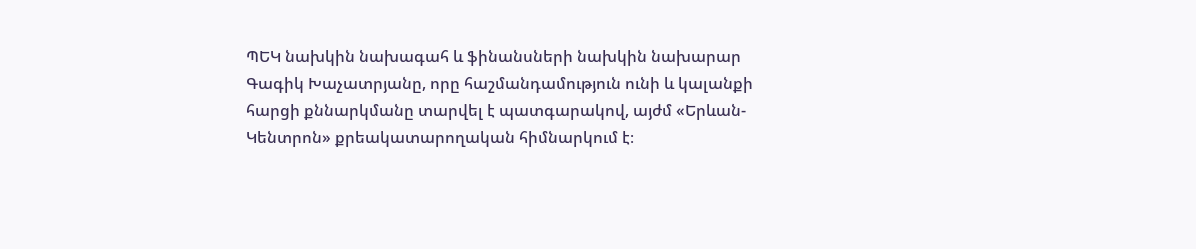ՊԵԿ նախկին նախագահ և ֆինանսների նախկին նախարար Գագիկ Խաչատրյանը, որը հաշմանդամություն ունի և կալանքի հարցի քննարկմանը տարվել է պատգարակով, այժմ «Երևան-Կենտրոն» քրեակատարողական հիմնարկում է։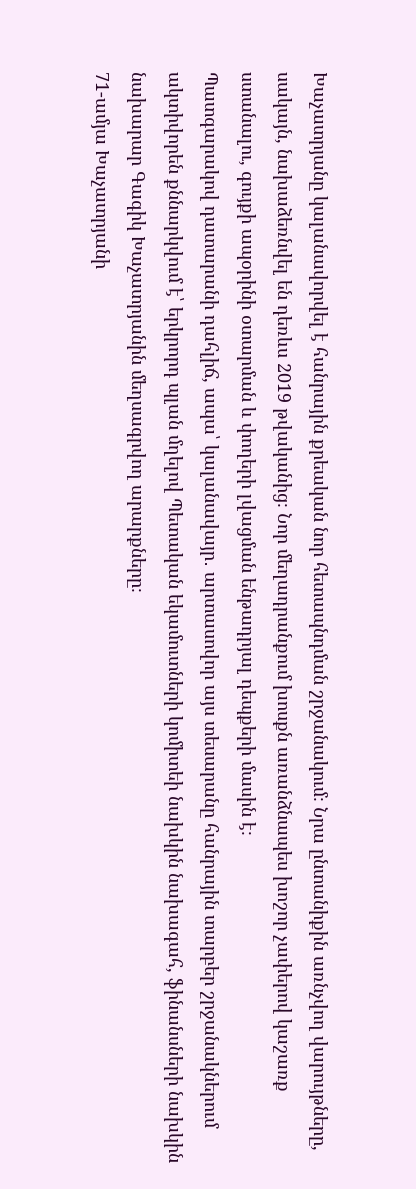Խաչատրյանը կալանավորվել է հանրային քրեական նոր հետապնդման շրջանակում։ Նրա ընտանիքին առնչվող վարույթները, սակայն, նախաձեռնվել են դեռևս 2019 թվականից։ Նոր մեղադրանքում խոսքն առանձնապես խոշոր չափերով կաշառք ստանալու, գույքի ապօրինի օտարման և փողերի լվացման ենթադրյալ դեպքերի մասին է։
Պատգարակով դատարանի դահլիճ, ապա՝ կալանավայր․ արտասովոր այս տեսարանը հանրային տարբեր շրջանակներում ակտիվորեն քննարկվում է՝ երկրորդ պլան մղելով Պետական եկամուտների կոմիտեի նախկին նախագահ, ֆինանսների նախկին նախարար Գագիկ Խաչատրյանին մեղսագրվող արարքները։
71-ամյա Խաչատրյանի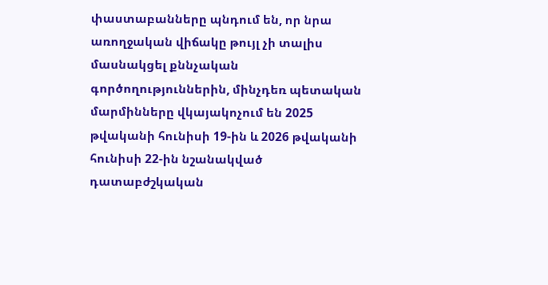փաստաբանները պնդում են, որ նրա առողջական վիճակը թույլ չի տալիս մասնակցել քննչական գործողություններին, մինչդեռ պետական մարմինները վկայակոչում են 2025 թվականի հունիսի 19-ին և 2026 թվականի հունիսի 22-ին նշանակված դատաբժշկական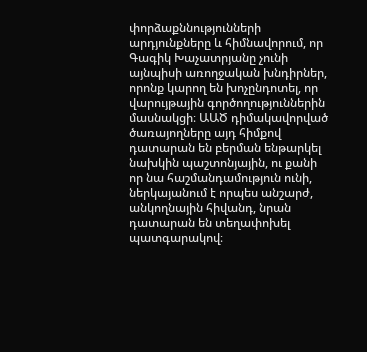փորձաքննությունների արդյունքները և հիմնավորում, որ Գագիկ Խաչատրյանը չունի այնպիսի առողջական խնդիրներ, որոնք կարող են խոչընդոտել, որ վարույթային գործողություններին մասնակցի։ ԱԱԾ դիմակավորված ծառայողները այդ հիմքով դատարան են բերման ենթարկել նախկին պաշտոնյային, ու քանի որ նա հաշմանդամություն ունի, ներկայանում է որպես անշարժ, անկողնային հիվանդ, նրան դատարան են տեղափոխել պատգարակով։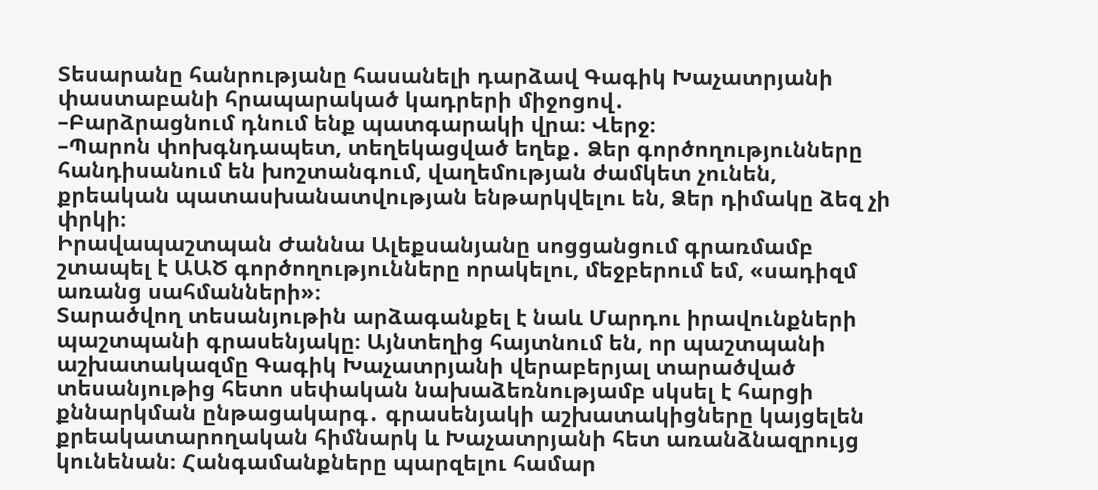Տեսարանը հանրությանը հասանելի դարձավ Գագիկ Խաչատրյանի փաստաբանի հրապարակած կադրերի միջոցով․
–Բարձրացնում դնում ենք պատգարակի վրա։ Վերջ։
–Պարոն փոխգնդապետ, տեղեկացված եղեք․ Ձեր գործողությունները հանդիսանում են խոշտանգում, վաղեմության ժամկետ չունեն, քրեական պատասխանատվության ենթարկվելու են, Ձեր դիմակը ձեզ չի փրկի։
Իրավապաշտպան Ժաննա Ալեքսանյանը սոցցանցում գրառմամբ շտապել է ԱԱԾ գործողությունները որակելու, մեջբերում եմ, «սադիզմ առանց սահմանների»։
Տարածվող տեսանյութին արձագանքել է նաև Մարդու իրավունքների պաշտպանի գրասենյակը։ Այնտեղից հայտնում են, որ պաշտպանի աշխատակազմը Գագիկ Խաչատրյանի վերաբերյալ տարածված տեսանյութից հետո սեփական նախաձեռնությամբ սկսել է հարցի քննարկման ընթացակարգ․ գրասենյակի աշխատակիցները կայցելեն քրեակատարողական հիմնարկ և Խաչատրյանի հետ առանձնազրույց կունենան։ Հանգամանքները պարզելու համար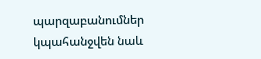պարզաբանումներ կպահանջվեն նաև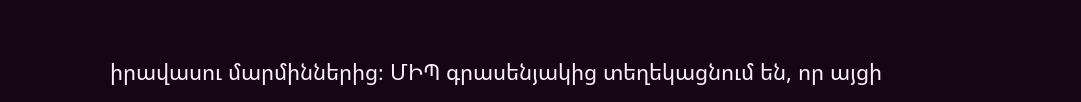իրավասու մարմիններից։ ՄԻՊ գրասենյակից տեղեկացնում են, որ այցի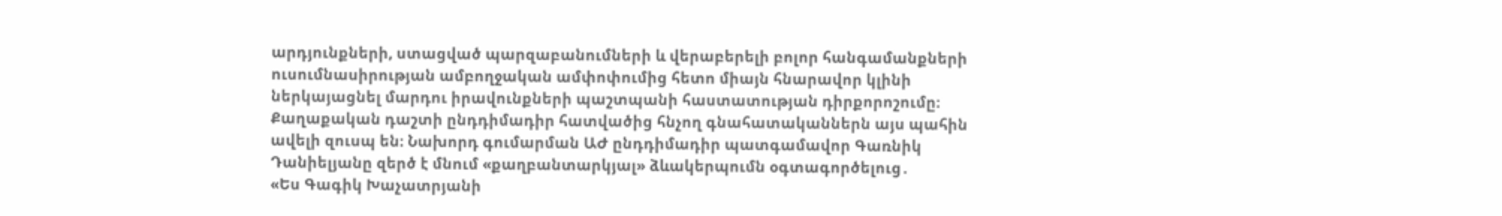արդյունքների, ստացված պարզաբանումների և վերաբերելի բոլոր հանգամանքների ուսումնասիրության ամբողջական ամփոփումից հետո միայն հնարավոր կլինի ներկայացնել մարդու իրավունքների պաշտպանի հաստատության դիրքորոշումը։
Քաղաքական դաշտի ընդդիմադիր հատվածից հնչող գնահատականներն այս պահին ավելի զուսպ են։ Նախորդ գումարման ԱԺ ընդդիմադիր պատգամավոր Գառնիկ Դանիելյանը զերծ է մնում «քաղբանտարկյալ» ձևակերպումն օգտագործելուց․
«Ես Գագիկ Խաչատրյանի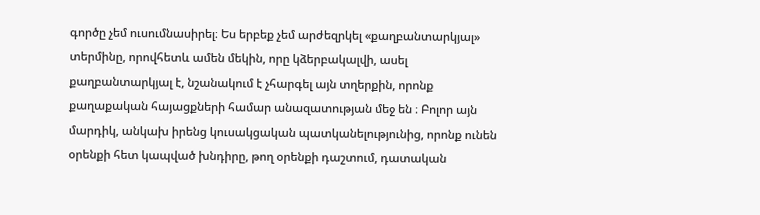գործը չեմ ուսումնասիրել։ Ես երբեք չեմ արժեզրկել «քաղբանտարկյալ» տերմինը, որովհետև ամեն մեկին, որը կձերբակալվի, ասել քաղբանտարկյալ է, նշանակում է չհարգել այն տղերքին, որոնք քաղաքական հայացքների համար անազատության մեջ են ։ Բոլոր այն մարդիկ, անկախ իրենց կուսակցական պատկանելությունից, որոնք ունեն օրենքի հետ կապված խնդիրը, թող օրենքի դաշտում, դատական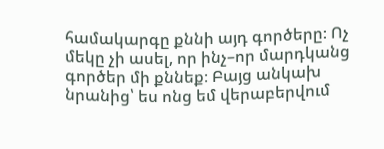համակարգը քննի այդ գործերը։ Ոչ մեկը չի ասել, որ ինչ–որ մարդկանց գործեր մի քննեք։ Բայց անկախ նրանից՝ ես ոնց եմ վերաբերվում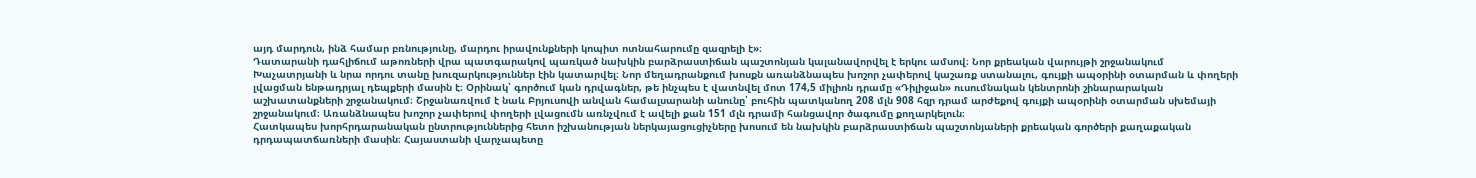այդ մարդուն, ինձ համար բռնությունը, մարդու իրավունքների կոպիտ ոտնահարումը զազրելի է»։
Դատարանի դահլիճում աթոռների վրա պատգարակով պառկած նախկին բարձրաստիճան պաշտոնյան կալանավորվել է երկու ամսով։ Նոր քրեական վարույթի շրջանակում Խաչատրյանի և նրա որդու տանը խուզարկություններ էին կատարվել։ Նոր մեղադրանքում խոսքն առանձնապես խոշոր չափերով կաշառք ստանալու, գույքի ապօրինի օտարման և փողերի լվացման ենթադրյալ դեպքերի մասին է։ Օրինակ՝ գործում կան դրվագներ, թե ինչպես է վատնվել մոտ 174,5 միլիոն դրամը «Դիլիջան» ուսումնական կենտրոնի շինարարական աշխատանքների շրջանակում։ Շրջանառվում է նաև Բրյուսովի անվան համալսարանի անունը՝ բուհին պատկանող 208 մլն 908 հզր դրամ արժեքով գույքի ապօրինի օտարման սխեմայի շրջանակում։ Առանձնապես խոշոր չափերով փողերի լվացումն առնչվում է ավելի քան 151 մլն դրամի հանցավոր ծագումը քողարկելուն։
Հատկապես խորհրդարանական ընտրություններից հետո իշխանության ներկայացուցիչները խոսում են նախկին բարձրաստիճան պաշտոնյաների քրեական գործերի քաղաքական դրդապատճառների մասին։ Հայաստանի վարչապետը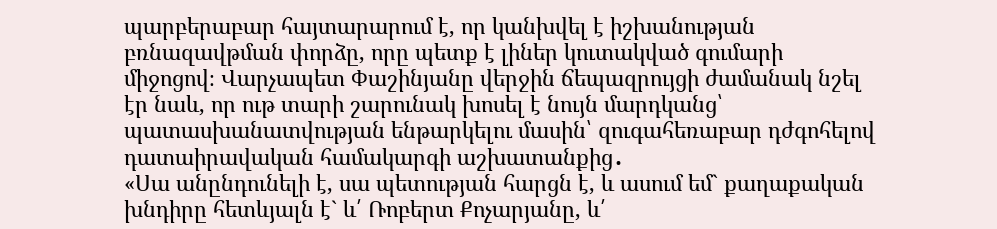պարբերաբար հայտարարում է, որ կանխվել է իշխանության բռնազավթման փորձը, որը պետք է լիներ կուտակված գումարի միջոցով։ Վարչապետ Փաշինյանը վերջին ճեպազրույցի ժամանակ նշել էր նաև, որ ութ տարի շարունակ խոսել է նույն մարդկանց՝ պատասխանատվության ենթարկելու մասին՝ զուգահեռաբար դժգոհելով դատաիրավական համակարգի աշխատանքից․
«Սա անընդունելի է, սա պետության հարցն է, և ասում եմ` քաղաքական խնդիրը հետևյալն է` և՛ Ռոբերտ Քոչարյանը, և՛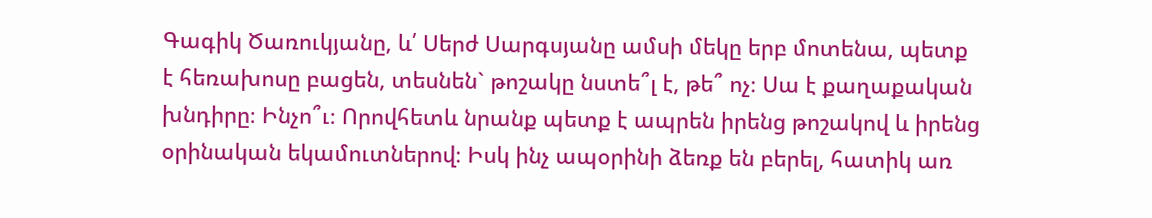Գագիկ Ծառուկյանը, և՛ Սերժ Սարգսյանը ամսի մեկը երբ մոտենա, պետք է հեռախոսը բացեն, տեսնեն` թոշակը նստե՞լ է, թե՞ ոչ։ Սա է քաղաքական խնդիրը։ Ինչո՞ւ։ Որովհետև նրանք պետք է ապրեն իրենց թոշակով և իրենց օրինական եկամուտներով։ Իսկ ինչ ապօրինի ձեռք են բերել, հատիկ առ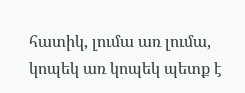հատիկ, լումա առ լումա, կոպեկ առ կոպեկ պետք է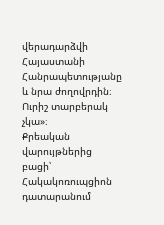վերադարձվի Հայաստանի Հանրապետությանը և նրա ժողովրդին։ Ուրիշ տարբերակ չկա»։
Քրեական վարույթներից բացի՝ Հակակոռուպցիոն դատարանում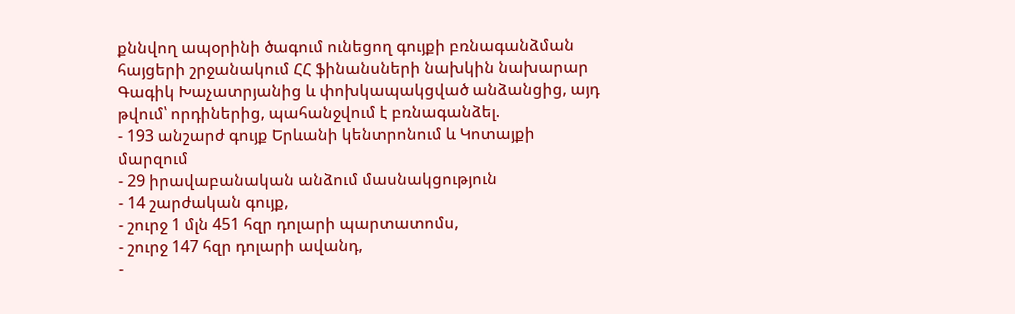քննվող ապօրինի ծագում ունեցող գույքի բռնագանձման հայցերի շրջանակում ՀՀ ֆինանսների նախկին նախարար Գագիկ Խաչատրյանից և փոխկապակցված անձանցից, այդ թվում՝ որդիներից, պահանջվում է բռնագանձել.
- 193 անշարժ գույք Երևանի կենտրոնում և Կոտայքի մարզում
- 29 իրավաբանական անձում մասնակցություն
- 14 շարժական գույք,
- շուրջ 1 մլն 451 հզր դոլարի պարտատոմս,
- շուրջ 147 հզր դոլարի ավանդ,
-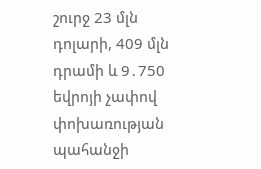շուրջ 23 մլն դոլարի, 409 մլն դրամի և 9․750 եվրոյի չափով փոխառության պահանջի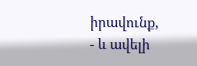իրավունք,
- և ավելի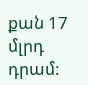քան 17 մլրդ դրամ: